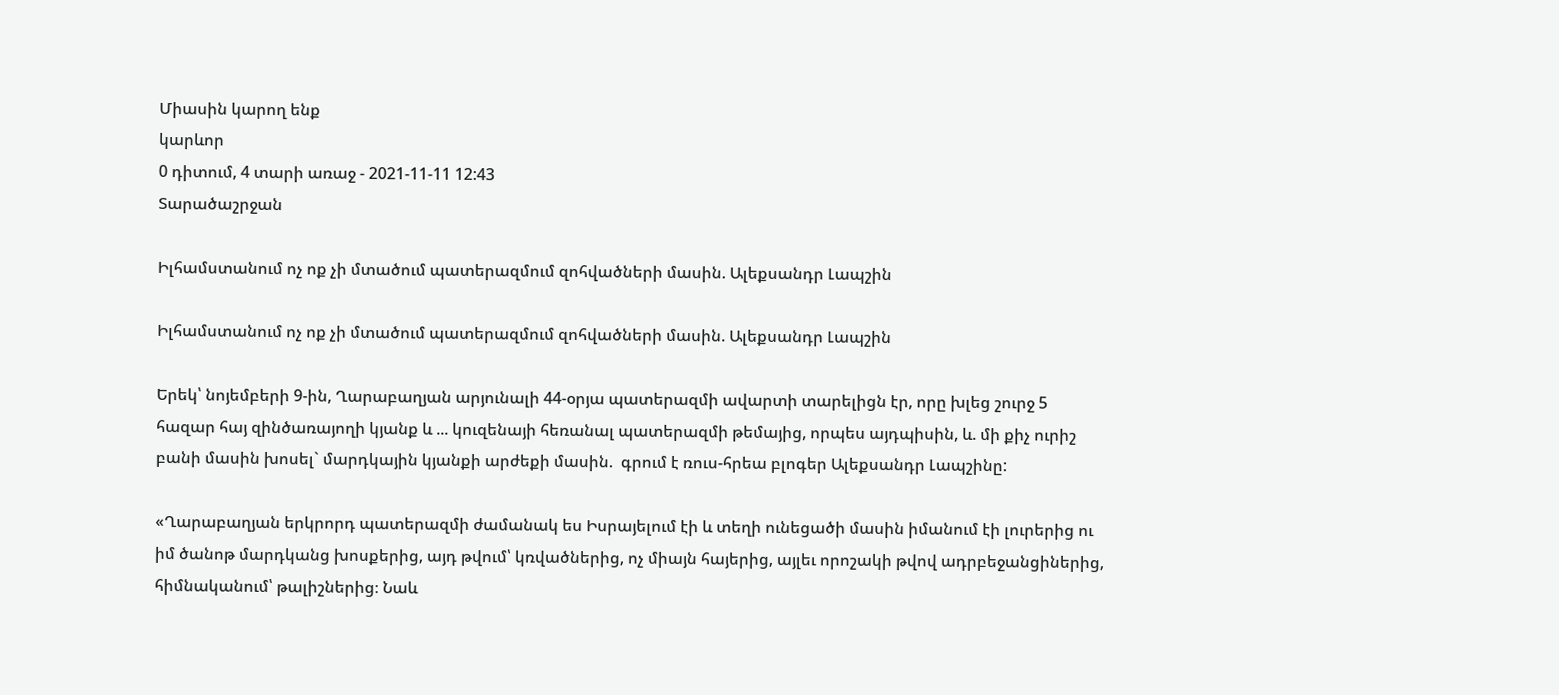Միասին կարող ենք
կարևոր
0 դիտում, 4 տարի առաջ - 2021-11-11 12:43
Տարածաշրջան

Իլհամստանում ոչ ոք չի մտածում պատերազմում զոհվածների մասին. Ալեքսանդր Լապշին

Իլհամստանում ոչ ոք չի մտածում պատերազմում զոհվածների մասին. Ալեքսանդր Լապշին

Երեկ՝ նոյեմբերի 9-ին, Ղարաբաղյան արյունալի 44-օրյա պատերազմի ավարտի տարելիցն էր, որը խլեց շուրջ 5 հազար հայ զինծառայողի կյանք և ... կուզենայի հեռանալ պատերազմի թեմայից, որպես այդպիսին, և. մի քիչ ուրիշ բանի մասին խոսել` մարդկային կյանքի արժեքի մասին.  գրում է ռուս-հրեա բլոգեր Ալեքսանդր Լապշինը:

«Ղարաբաղյան երկրորդ պատերազմի ժամանակ ես Իսրայելում էի և տեղի ունեցածի մասին իմանում էի լուրերից ու իմ ծանոթ մարդկանց խոսքերից, այդ թվում՝ կռվածներից, ոչ միայն հայերից, այլեւ որոշակի թվով ադրբեջանցիներից, հիմնականում՝ թալիշներից։ Նաև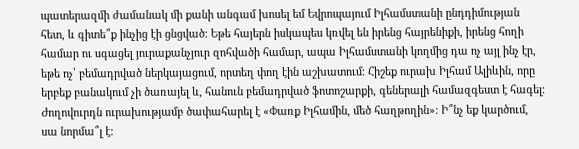պատերազմի ժամանակ մի քանի անգամ խոսել եմ Եվրոպայում Իլհամստանի ընդդիմության հետ, և գիտե՞ք ինչից էի ցնցված։ Եթե հայերն իսկապես կռվել են իրենց հայրենիքի, իրենց հողի համար ու սգացել յուրաքանչյուր զոհվածի համար, ապա Իլհամստանի կողմից դա ոչ այլ ինչ էր, եթե ոչ՝ բեմադրված ներկայացում, որտեղ փող էին աշխատում։ Հիշեք ուրախ Իլհամ Ալիևին, որը երբեք բանակում չի ծառայել և, հանուն բեմադրված ֆոտոշարքի, գեներալի համազգեստ է հագել։ Ժողովուրդն ուրախությամբ ծափահարել է «Փառք Իլհամին, մեծ հաղթողին»։ Ի՞նչ եք կարծում, սա նորմա՞լ է: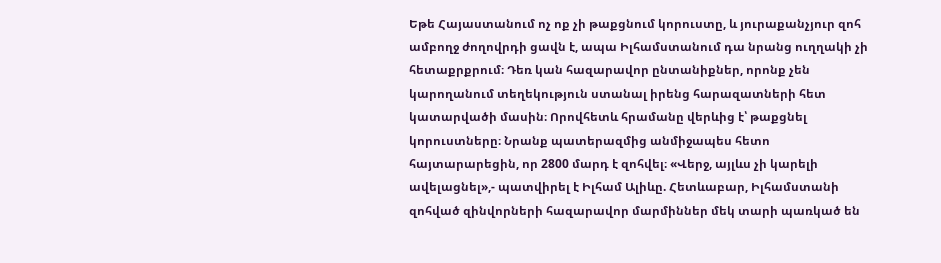Եթե Հայաստանում ոչ ոք չի թաքցնում կորուստը, և յուրաքանչյուր զոհ ամբողջ ժողովրդի ցավն է, ապա Իլհամստանում դա նրանց ուղղակի չի հետաքրքրում։ Դեռ կան հազարավոր ընտանիքներ, որոնք չեն կարողանում տեղեկություն ստանալ իրենց հարազատների հետ կատարվածի մասին։ Որովհետև հրամանը վերևից է՝ թաքցնել կորուստները։ Նրանք պատերազմից անմիջապես հետո հայտարարեցին, որ 2800 մարդ է զոհվել։ «Վերջ, այլևս չի կարելի ավելացնել»,- պատվիրել է Իլհամ Ալիևը. Հետևաբար, Իլհամստանի զոհված զինվորների հազարավոր մարմիններ մեկ տարի պառկած են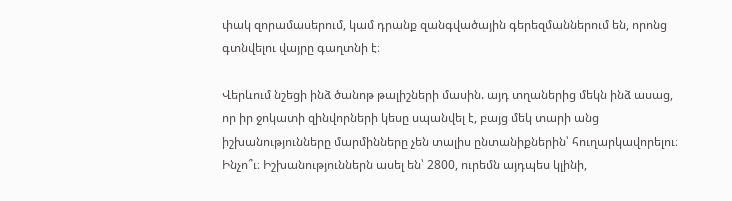փակ զորամասերում, կամ դրանք զանգվածային գերեզմաններում են, որոնց գտնվելու վայրը գաղտնի է։

Վերևում նշեցի ինձ ծանոթ թալիշների մասին. այդ տղաներից մեկն ինձ ասաց, որ իր ջոկատի զինվորների կեսը սպանվել է, բայց մեկ տարի անց իշխանությունները մարմինները չեն տալիս ընտանիքներին՝ հուղարկավորելու։ Ինչո՞ւ։ Իշխանություններն ասել են՝ 2800, ուրեմն այդպես կլինի,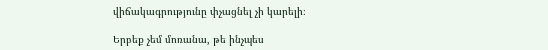վիճակագրությունը փչացնել չի կարելի։

Երբեք չեմ մոռանա, թե ինչպես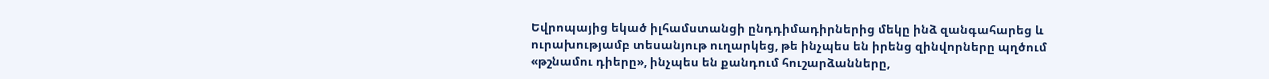Եվրոպայից եկած իլհամստանցի ընդդիմադիրներից մեկը ինձ զանգահարեց և ուրախությամբ տեսանյութ ուղարկեց, թե ինչպես են իրենց զինվորները պղծում «թշնամու դիերը», ինչպես են քանդում հուշարձանները,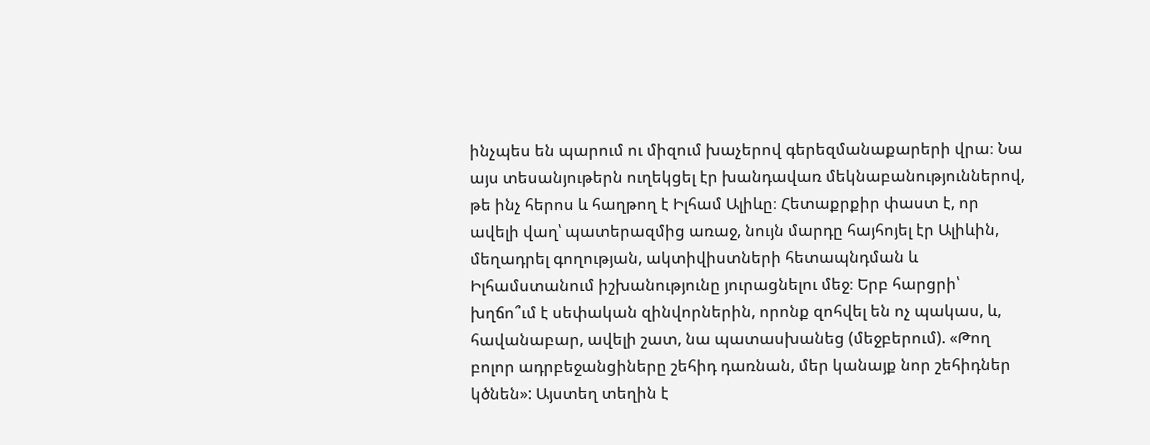ինչպես են պարում ու միզում խաչերով գերեզմանաքարերի վրա։ Նա այս տեսանյութերն ուղեկցել էր խանդավառ մեկնաբանություններով, թե ինչ հերոս և հաղթող է Իլհամ Ալիևը։ Հետաքրքիր փաստ է, որ ավելի վաղ՝ պատերազմից առաջ, նույն մարդը հայհոյել էր Ալիևին, մեղադրել գողության, ակտիվիստների հետապնդման և Իլհամստանում իշխանությունը յուրացնելու մեջ։ Երբ հարցրի՝ խղճո՞ւմ է սեփական զինվորներին, որոնք զոհվել են ոչ պակաս, և, հավանաբար, ավելի շատ, նա պատասխանեց (մեջբերում). «Թող բոլոր ադրբեջանցիները շեհիդ դառնան, մեր կանայք նոր շեհիդներ կծնեն»: Այստեղ տեղին է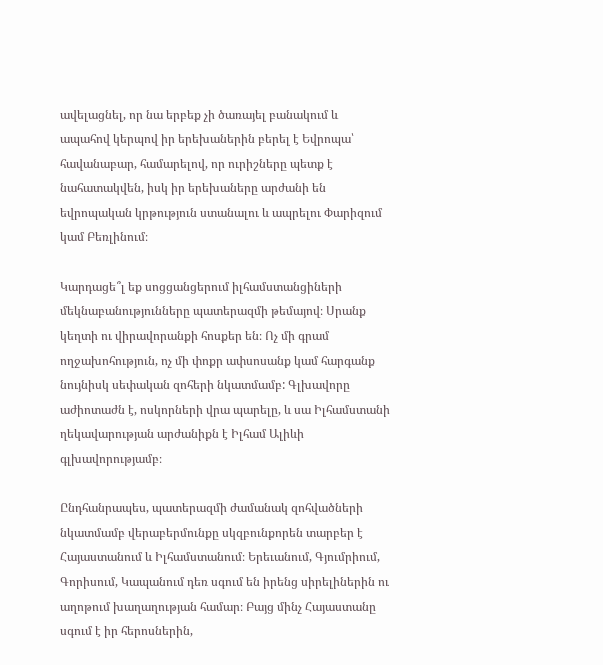ավելացնել, որ նա երբեք չի ծառայել բանակում և ապահով կերպով իր երեխաներին բերել է Եվրոպա՝ հավանաբար, համարելով, որ ուրիշները պետք է նահատակվեն, իսկ իր երեխաները արժանի են եվրոպական կրթություն ստանալու և ապրելու Փարիզում կամ Բեռլինում։

Կարդացե՞լ եք սոցցանցերում իլհամստանցիների մեկնաբանությունները պատերազմի թեմայով։ Սրանք կեղտի ու վիրավորանքի հոսքեր են։ Ոչ մի գրամ ողջախոհություն, ոչ մի փոքր ափսոսանք կամ հարգանք նույնիսկ սեփական զոհերի նկատմամբ: Գլխավորը աժիոտաժն է, ոսկորների վրա պարելը, և սա Իլհամստանի ղեկավարության արժանիքն է Իլհամ Ալիևի գլխավորությամբ։

Ընդհանրապես, պատերազմի ժամանակ զոհվածների նկատմամբ վերաբերմունքը սկզբունքորեն տարբեր է Հայաստանում և Իլհամստանում։ Երեւանում, Գյումրիում, Գորիսում, Կապանում դեռ սգում են իրենց սիրելիներին ու աղոթում խաղաղության համար։ Բայց մինչ Հայաստանը սգում է իր հերոսներին,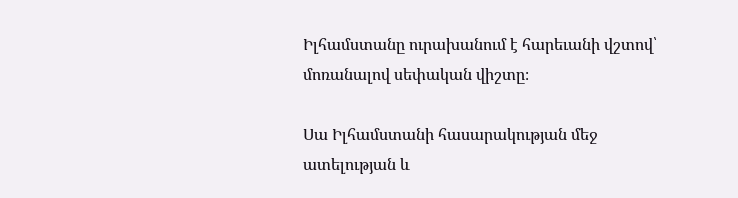Իլհամստանը ուրախանում է հարեւանի վշտով՝ մոռանալով սեփական վիշտը։

Սա Իլհամստանի հասարակության մեջ ատելության և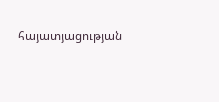հայատյացության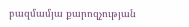բազմամյա քարոզչության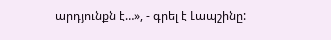արդյունքն է…», - գրել է Լապշինը: